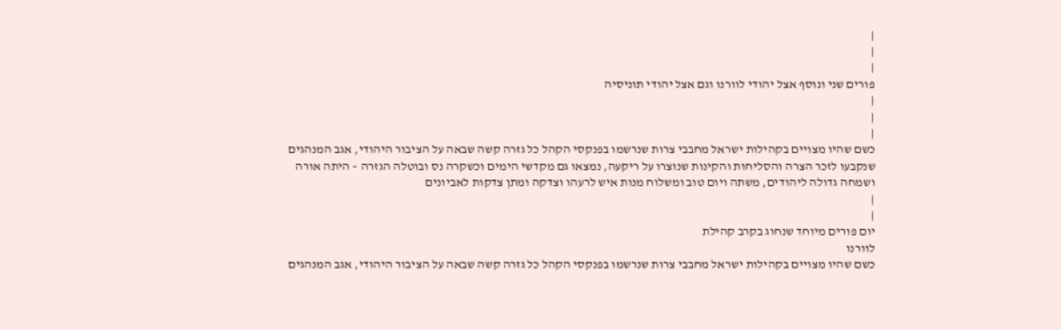|
|
|
פורים שני ונוסף אצל יהודי לוורנו וגם אצל יהודי תוניסיה
|
|
|
כשם שהיו מצויים בקהילות ישראל מחבבי צרות שנרשמו בפנקסי הקהל כל גזרה קשה שבאה על הציבור היהודי, אגב המנהגים שנקבעו לזכר הצרה והסליחות והקינות שנוצרו על ריקעה, נמצאו גם מקדשי הימים וכשקרה נס ובוטלה הגזרה – היתה אורה ושמחה גדולה ליהודים, משתה ויום טוב ומשלוח מנות איש לרעהו וצדקה ומתן צדקות לאביונים
|
|
יום פורים מיוחד שנחוג בקרב קהילת
לוורנו
כשם שהיו מצויים בקהילות ישראל מחבבי צרות שנרשמו בפנקסי הקהל כל גזרה קשה שבאה על הציבור היהודי, אגב המנהגים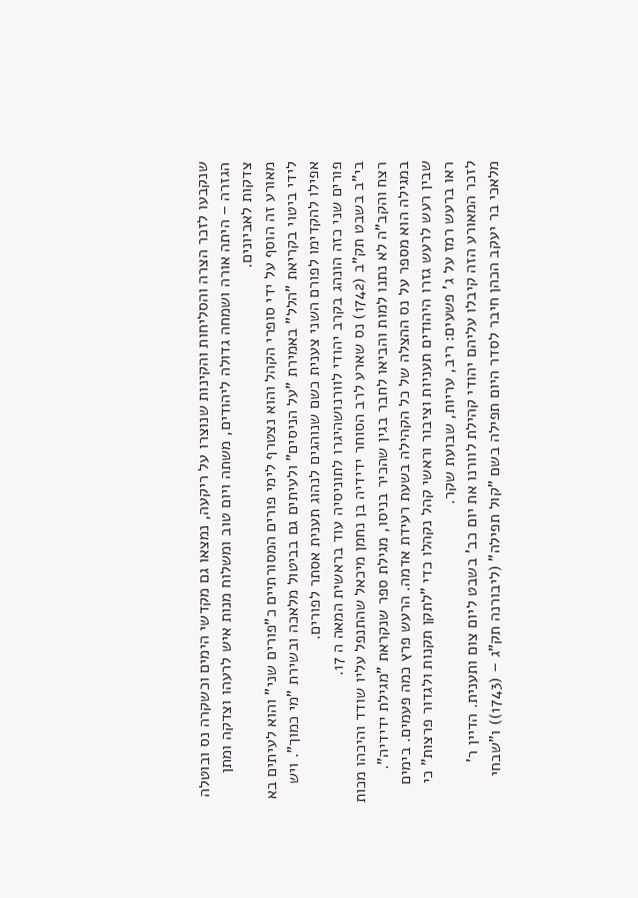שנקבעו לזכר הצרה והסליחות והקינות שנוצרו על ריקעה, נמצאו גם מקדשי הימים וכשקרה נס ובוטלה הגזרה – היתה אורה ושמחה גדולה ליהודים, משתה ויום טוב ומשלוח מנות איש לרעהו וצדקה ומתן צדקות לאביונים.
מאורע זה הוסף על ידי סופרי הקהל והוא נצטרף לימי פורים המסורתיים כ"פורים שני" והוא לעיתים בא לידי ביטוי בקריאת "הלל" באמירת "על הניסים" ולעיתים גם בביטול מלאכה ובשירת "מי כמוך". ויש אפילו להקדימו לפורם השני צענית כשם שנוהגים לנהוג תענית אסתר לפורים.
פורים שני כזה הונהג בקרב יהודי לוורנושהיגרו לתוניסיה עוד בראשית המאה ה 17.
בי"ב בשבט תק"ב (1742) נס שארע לרב הסוחר ידידיה בן נחמן מיכאל שהתנפל עליו שודד והיכהו מכות רצח והקב"ה לא נתנו למות והביאו לחבר בגין שהכיר בניסו, מגילת ספר שנקראת "מגילת ידידיה".
במגילה הוא מספר על נס ההצלה של כל הקהילה בשעת רעידת אדמה. הרעש פרץ כמה פעמים. בימים שבין רעש לרעש גזרו היהודים תעניות וציבור וראשי קהל נקהלו כדי "לתקן תקנות ולגדור פרצות" כי ראו ברעש רמז על ג' פשעים: ריב, עריות, שבועת שקר.
לזכר המאורע הזה קיבלו עליהם יהודי קהילת לוורנו את יום כב' בשבט ליום צום ותענית. הדיין ר' מלאכי בר יעקב הכהן חיבר לסדר היום תפילה בשם "קול תפילה" (ליבורנה תק"ג – (1743)) ו"שבחי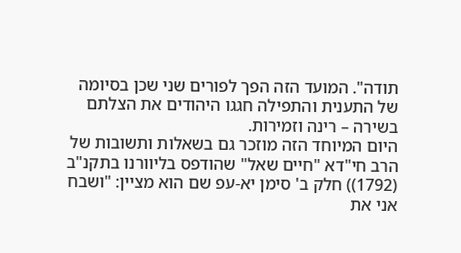תודה". המועד הזה הפך לפורים שני שכן בסיומה של התענית והתפילה חגגו היהודים את הצלתם בשירה – רינה וזמירות.
היום המיוחד הזה מוזכר גם בשאלות ותשובות של הרב חי"דא "חיים שאל" שהודפס בליוורנו בתקנ"ב (1792)) חלק ב' סימן יא-עפ שם הוא מציין: "ושבח אני את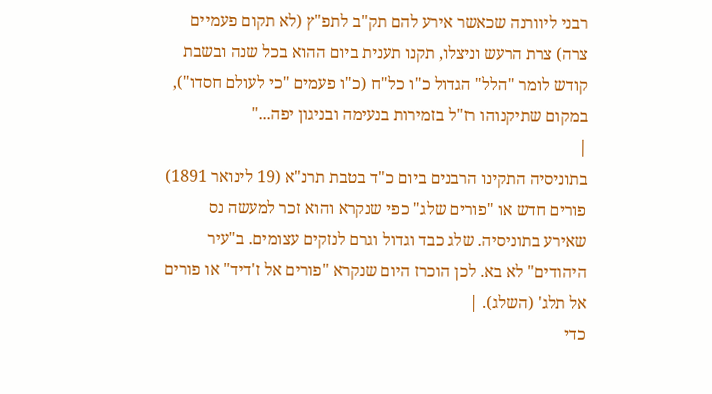רבני ליוורנה שכאשר אירע להם תק"ב לתפ"ץ (לא תקום פעמיים צרה) צרת הרעש וניצלו, תקנו תענית ביום ההוא בכל שנה ובשבת קודש לומר "הלל" הגדול כ"ו כל"ח (כ"ו פעמים "כי לעולם חסדו"), במקום שתיקנוהו רז"ל בזמירות בנעימה ובניגון יפה..."
|
בתוניסיה התקינו הרבנים ביום כ"ד בטבת תרנ"א (19 לינואר 1891) פורים חדש או "פורים שלג" כפי שנקרא והוא זכר למעשה נס שאירע בתוניסיה. שלג כבד וגדול וגרם לנזקים עצומים. ב"עיר היהודים" לא בא. לכן הוכרז היום שנקרא "פורים אל ז'דיד" או פורים אל תלג' (השלג). |
כדי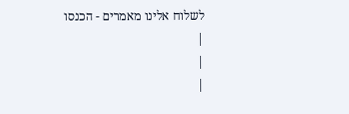לשלוח אלינו מאמרים - הכנסו
|
|
|